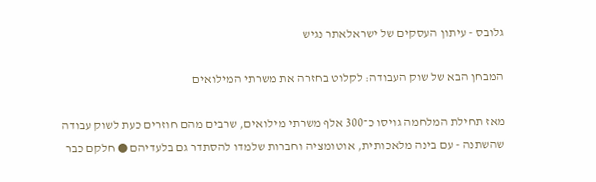גלובס - עיתון העסקים של ישראלאתר נגיש

המבחן הבא של שוק העבודה: לקלוט בחזרה את משרתי המילואים

מאז תחילת המלחמה גויסו כ־300 אלף משרתי מילואים, שרבים מהם חוזרים כעת לשוק עבודה שהשתנה - עם בינה מלאכותית, אוטומציה וחברות שלמדו להסתדר גם בלעדיהם ● חלקם כבר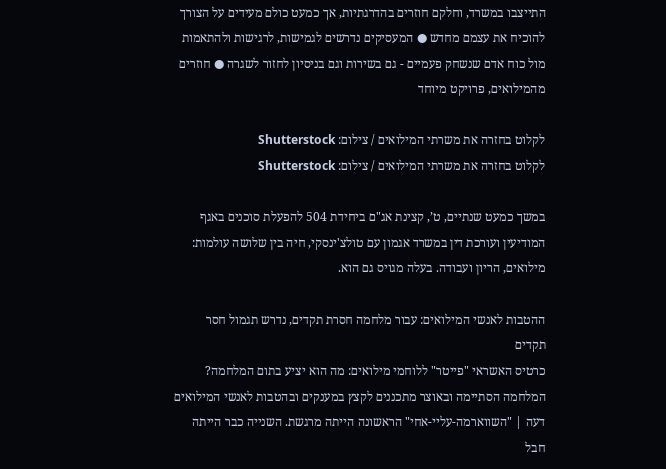התייצבו במשרד, וחלקם חוזרים בהדרגתיות, אך כמעט כולם מעידים על הצורך להוכיח את עצמם מחדש ● המעסיקים נדרשים לגמישות, לרגישות ולהתאמות מול כוח אדם שנשחק פעמיים - גם בשירות וגם בניסיון לחזור לשגרה ● חוזרים מהמילואים, פרויקט מיוחד

לקלוט בחזרה את משרתי המילואים / צילום: Shutterstock
לקלוט בחזרה את משרתי המילואים / צילום: Shutterstock

במשך כמעט שנתיים, ט’, קצינת אג"ם ביחידת 504 להפעלת סוכנים באגף המודיעין ועורכת דין במשרד אגמון עם טולצ'ינסקי, חיה בין שלושה עולמות: מילואים, הריון ועבודה. בעלה מגויס גם הוא.

ההטבות לאנשי המילואים: עבור מלחמה חסרת תקדים, נדרש תגמול חסר תקדים
כרטיס האשראי "פייטר" ללוחמי מילואים: מה הוא יציע בתום המלחמה?
המלחמה הסתיימה ובאוצר מתכננים לקצץ במענקים ובהטבות לאנשי המילואים
דעה | "השווארמה-עליי-אחי" הראשונה הייתה מרגשת. השנייה כבר הייתה חבל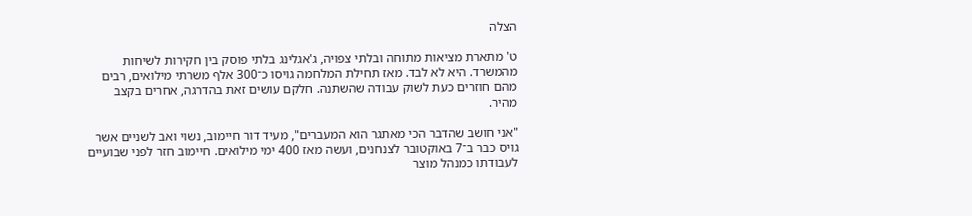הצלה

ט' מתארת מציאות מתוחה ובלתי צפויה, ג'אגלינג בלתי פוסק בין חקירות לשיחות מהמשרד. היא לא לבד. מאז תחילת המלחמה גויסו כ־300 אלף משרתי מילואים, רבים מהם חוזרים כעת לשוק עבודה שהשתנה. חלקם עושים זאת בהדרגה, אחרים בקצב מהיר.

"אני חושב שהדבר הכי מאתגר הוא המעברים", מעיד דור חיימוב, נשוי ואב לשניים אשר גויס כבר ב־7 באוקטובר לצנחנים, ועשה מאז 400 ימי מילואים. חיימוב חזר לפני שבועיים לעבודתו כמנהל מוצר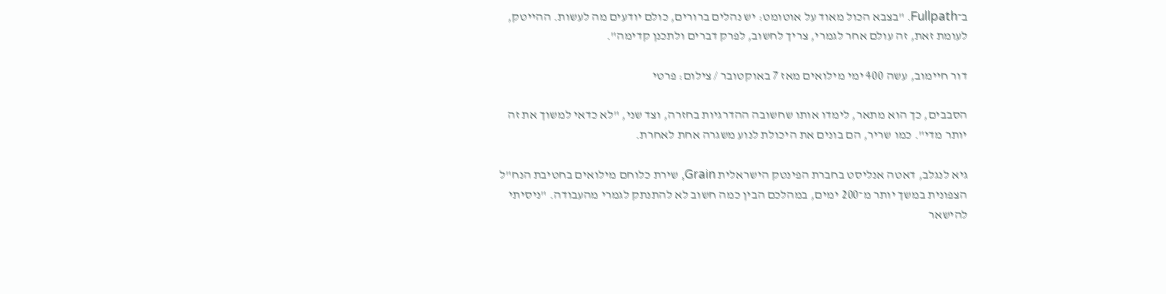ב־Fullpath. "בצבא הכול מאוד על אוטומט: יש נהלים ברורים, כולם יודעים מה לעשות. ההייטק, לעומת זאת, זה עולם אחר לגמרי, צריך לחשוב, לפרק דברים ולתכנן קדימה".

דור חיימוב, עשה 400 ימי מילואים מאז 7 באוקטובר / צילום: פרטי

הסבבים, כך הוא מתאר, לימדו אותו שחשובה ההדרגיות בחזרה, וצד שני, "לא כדאי למשוך את זה יותר מדי". כמו שריר, הם בונים את היכולת לנוע משגרה אחת לאחרת.

גיא לנגלב, דאטה אנליסט בחברת הפינטק הישראלית Grain, שירת כלוחם מילואים בחטיבת הנח"ל הצפונית במשך יותר מ־200 ימים, במהלכם הבין כמה חשוב לא להתנתק לגמרי מהעבודה. "ניסיתי להישאר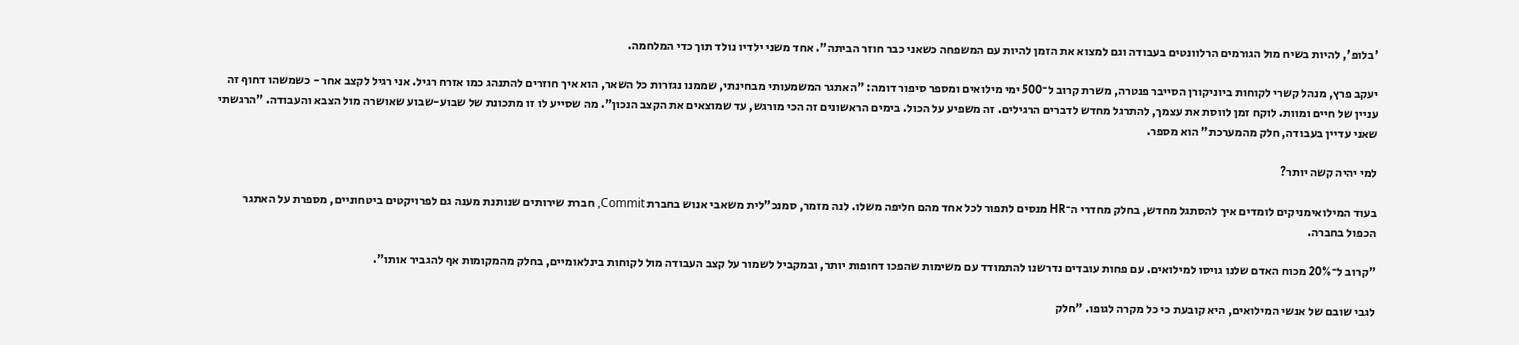'בלופ', להיות בשיח מול הגורמים הרלוונטים בעבודה וגם למצוא את הזמן להיות עם המשפחה כשאני כבר חוזר הביתה". אחד משני ילדיו נולד תוך כדי המלחמה.

יעקב פרץ, מנהל קשרי לקוחות ביוניקורן הסייבר פנטרה, משרת קרוב ל־500 ימי מילואים ומספר סיפור דומה: "האתגר המשמעותי מבחינתי, שממנו נגזרות כל השאר, הוא איך חוזרים להתנהג כמו אזרח רגיל. אני רגיל לקצב אחר - כשמשהו דחוף זה עניין של חיים ומוות. לוקח זמן לווסת את עצמך, להתרגל מחדש לדברים הרגילים. זה משפיע על הכול. בימים הראשונים זה הכי מורגש, עד שמוצאים את הקצב הנכון". מה שסייע לו זו מתכונת של שבוע-שבוע שאושרה מול הצבא והעבודה. "הרגשתי שאני עדיין בעבודה, חלק מהמערכת" הוא מספר.

למי יהיה קשה יותר?

בעוד המילואימניקים לומדים איך להסתגל מחדש, בחלק מחדרי ה־HR מנסים לתפור לכל אחד מהם חליפה משלו. לנה מזמר, סמנכ"לית משאבי אנוש בחברת Commit, חברת שירותים שנותנת מענה גם לפרויקטים ביטחוניים, מספרת על האתגר הכפול בחברה.

"קרוב ל־20% מכוח האדם שלנו גויסו למילואים. עם פחות עובדים נדרשנו להתמודד עם משימות שהפכו דחופות יותר, ובמקביל לשמור על קצב העבודה מול לקוחות בינלאומיים, בחלק מהמקומות אף להגביר אותו".

לגבי שובם של אנשי המילואים, היא קובעת כי כל מקרה לגופו. "חלק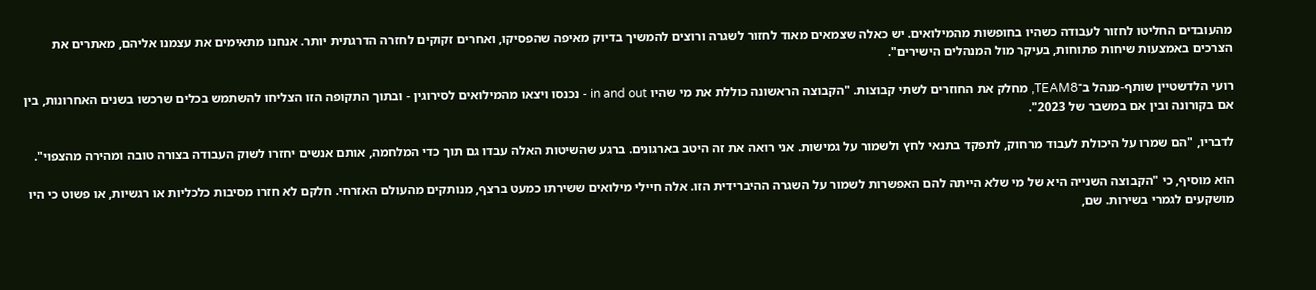מהעובדים החליטו לחזור לעבודה כשהיו בחופשות מהמילואים. יש כאלה שצמאים מאוד לחזור לשגרה ורוצים להמשיך בדיוק מאיפה שהפסיקו, ואחרים זקוקים לחזרה הדרגתית יותר. אנחנו מתאימים את עצמנו אליהם, מאתרים את הצרכים באמצעות שיחות פתוחות, בעיקר מול המנהלים הישירים".

רועי הלדשטיין שותף-מנהל ב־TEAM8, מחלק את החוזרים לשתי קבוצות. "הקבוצה הראשונה כוללת את מי שהיו in and out - נכנסו ויצאו מהמילואים לסירוגין - ובתוך התקופה הזו הצליחו להשתמש בכלים שרכשו בשנים האחרונות, בין אם בקורונה ובין אם במשבר של 2023".

לדבריו, "הם שמרו על היכולת לעבוד מרחוק, לתפקד בתנאי לחץ ולשמור על גמישות. אני רואה את זה היטב בארגונים. ברגע שהשיטות האלה עבדו גם תוך כדי המלחמה, אותם אנשים יחזרו לשוק העבודה בצורה טובה ומהירה מהצפוי".

הוא מוסיף, כי "הקבוצה השנייה היא של מי שלא הייתה להם האפשרות לשמור על השגרה ההיברידית הזו. אלה חיילי מילואים ששירתו כמעט ברצף, מנותקים מהעולם האזרחי. חלקם לא חזרו מסיבות כלכליות או רגשיות, או פשוט כי היו מושקעים לגמרי בשירות. שם,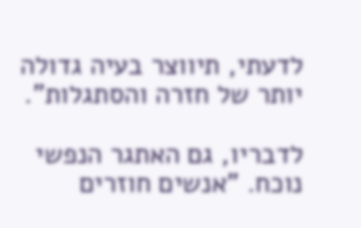לדעתי, תיווצר בעיה גדולה יותר של חזרה והסתגלות".

לדבריו, גם האתגר הנפשי נוכח. "אנשים חוזרים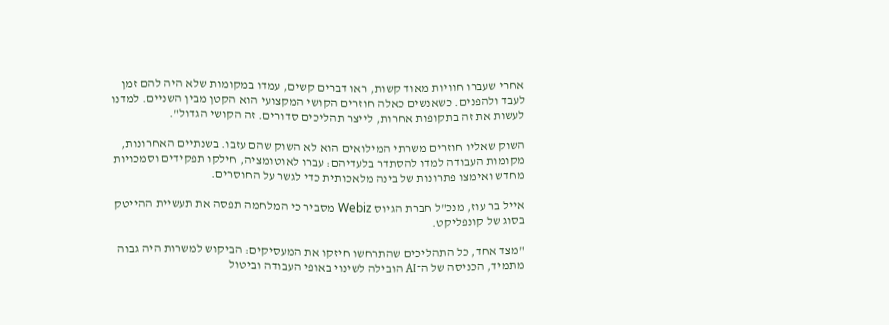אחרי שעברו חוויות מאוד קשות, ראו דברים קשים, עמדו במקומות שלא היה להם זמן לעבד ולהפנים. כשאנשים כאלה חוזרים הקושי המקצועי הוא הקטן מבין השניים. למדנו לעשות את זה בתקופות אחרות, לייצר תהליכים סדורים. זה הקושי הגדול".

השוק שאליו חוזרים משרתי המילואים הוא לא השוק שהם עזבו. בשנתיים האחרונות, מקומות העבודה למדו להסתדר בלעדיהם: עברו לאוטומציה, חילקו תפקידים וסמכויות מחדש ואימצו פתרונות של בינה מלאכותית כדי לגשר על החוסרים.

אייל בר עוז, מנכ"ל חברת הגיוס Webiz מסביר כי המלחמה תפסה את תעשיית ההייטק בסוג של קונפליקט.

"מצד אחד, כל התהליכים שהתרחשו חיזקו את המעסיקים: הביקוש למשרות היה גבוה מתמיד, הכניסה של ה־AI הובילה לשינוי באופי העבודה וביטול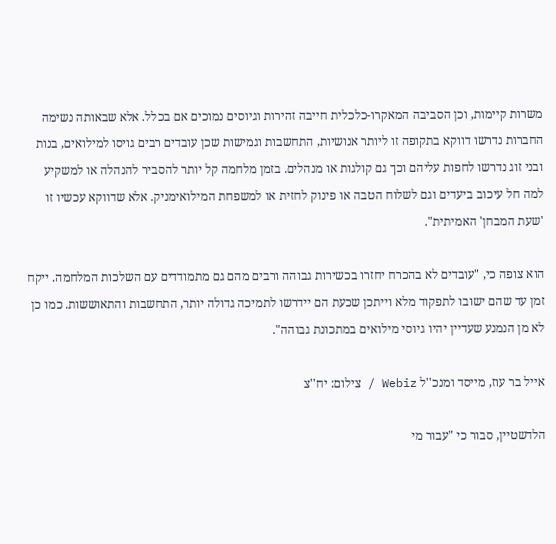משרות קיימות, וכן הסביבה המאקרו-כלכלית חייבה זהירות וגיוסים נמוכים אם בכלל. אלא שבאותה נשימה החברות נדרשו דווקא בתקופה זו ליותר אנושיות, התחשבות וגמישות שכן עובדים רבים גויסו למילואים, בנות ובני זוג נדרשו לחפות עליהם וכך גם קולגות או מנהלים. בזמן מלחמה קל יותר להסביר להנהלה או למשקיע למה חל עיכוב ביעדים וגם לשלוח הטבה או פינוק לחזית או למשפחת המילואימניק. אלא שדווקא עכשיו זו 'שעת המבחן' האמיתית".

הוא צופה כי, "עובדים לא בהכרח יחזרו בכשירות גבוהה ורבים מהם גם מתמודדים עם השלכות המלחמה. ייקח זמן עד שהם ישובו לתפקוד מלא וייתכן שכעת הם יידרשו לתמיכה גדולה יותר, התחשבות והתאוששות. כמו כן לא מן הנמנע שעדיין יהיו גיוסי מילואים במתכונת גבוהה".

אייל בר עוז, מייסד ומנכ''ל Webiz / צילום: יח''צ

הלדשטיין, סבור כי "עבור מי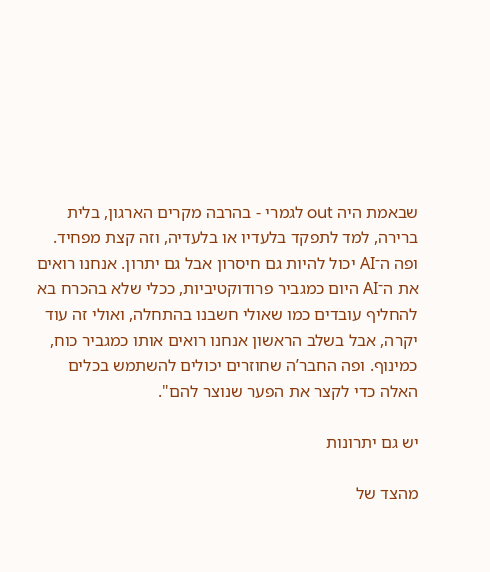שבאמת היה out לגמרי - בהרבה מקרים הארגון, בלית ברירה, למד לתפקד בלעדיו או בלעדיה, וזה קצת מפחיד. ופה ה־AI יכול להיות גם חיסרון אבל גם יתרון. אנחנו רואים את ה־AI היום כמגביר פרודוקטיביות, ככלי שלא בהכרח בא להחליף עובדים כמו שאולי חשבנו בהתחלה, ואולי זה עוד יקרה, אבל בשלב הראשון אנחנו רואים אותו כמגביר כוח, כמינוף. ופה החבר’ה שחוזרים יכולים להשתמש בכלים האלה כדי לקצר את הפער שנוצר להם".

יש גם יתרונות

מהצד של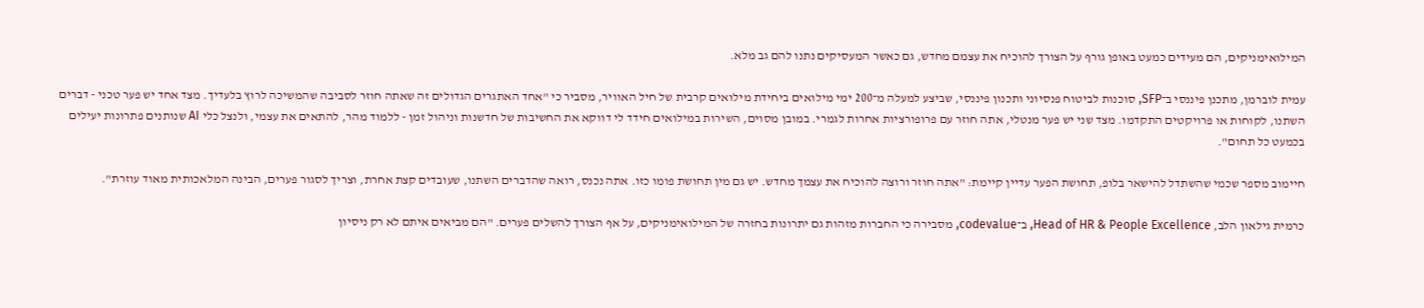המילואימניקים, הם מעידים כמעט באופן גורף על הצורך להוכיח את עצמם מחדש, גם כאשר המעסיקים נתנו להם גב מלא.

עמית לוברמן, מתכנן פיננסי ב־SFP, סוכנות לביטוח פנסיוני ותכנון פיננסי, שביצע למעלה מ־200 ימי מילואים ביחידת מילואים קרבית של חיל האוויר, מסביר כי "אחד האתגרים הגדולים זה שאתה חוזר לסביבה שהמשיכה לרוץ בלעדיך. מצד אחד יש פער טכני - דברים השתנו, לקוחות או פרויקטים התקדמו. מצד שני יש פער מנטלי, אתה חוזר עם פרופורציות אחרות לגמרי. במובן מסוים, השירות במילואים חידד לי דווקא את החשיבות של חדשנות וניהול זמן - ללמוד מהר, להתאים את עצמי, ולנצל כלי AI שנותנים פתרונות יעילים בכמעט כל תחום".

חיימוב מספר שכמי שהשתדל להישאר בלופ, תחושת הפער עדיין קיימת: "אתה חוזר ורוצה להוכיח את עצמך מחדש. יש גם מין תחושת פומו כזו. אתה נכנס, רואה שהדברים השתנו, שעובדים קצת אחרת, וצריך לסגור פערים, הבינה המלאכותית מאוד עוזרת".

כרמית גילאון הלב, Head of HR & People Excellence, ב־codevalue, מסבירה כי החברות מזהות גם יתרונות בחזרה של המילואימניקים, על אף הצורך להשלים פערים. "הם מביאים איתם לא רק ניסיון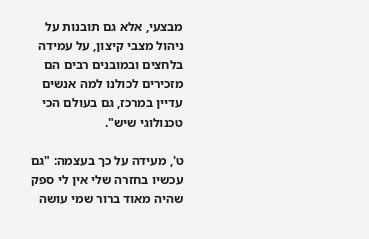מבצעי, אלא גם תובנות על ניהול מצבי קיצון, על עמידה בלחצים ובמובנים רבים הם מזכירים לכולנו למה אנשים עדיין במרכז, גם בעולם הכי טכנולוגי שיש".

ט', מעידה על כך בעצמה: "גם עכשיו בחזרה שלי אין לי ספק שהיה מאוד ברור שמי עושה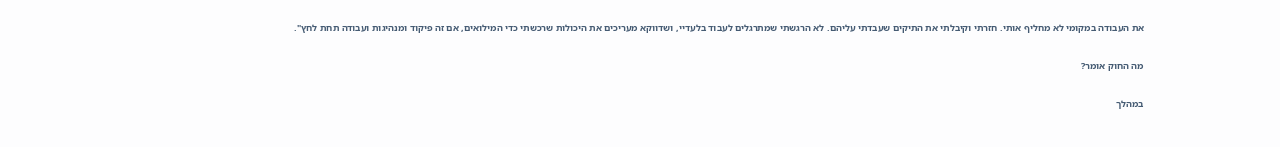את העבודה במקומי לא מחליף אותי. חזרתי וקיבלתי את התיקים שעבדתי עליהם. לא הרגשתי שמתרגלים לעבוד בלעדיי, ושדווקא מעריכים את היכולות שרכשתי כדי המילואים, אם זה פיקוד ומנהיגות ועבודה תחת לחץ".

מה החוק אומר?

במהלך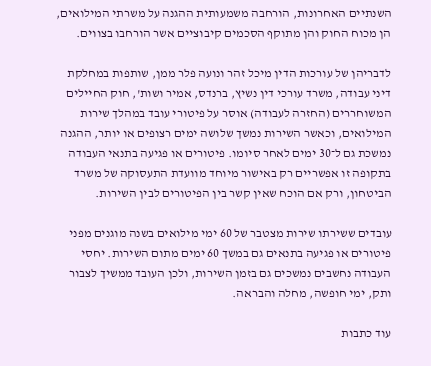השנתיים האחרונות, הורחבה משמעותית ההגנה על משרתי המילואים, הן מכוח החוק והן מתוקף הסכמים קיבוציים אשר הורחבו בצווים.

לדבריהן של עורכות הדין מיכל זהר ונועה פלר ממן, שותפות במחלקת דיני עבודה, משרד עורכי דין נשיץ, ברנדס, אמיר ושות', חוק החיילים המשוחררים (החזרה לעבודה) אוסר על פיטורי עובד במהלך שירות המילואים, וכאשר השירות נמשך שלושה ימים רצופים או יותר, ההגנה נמשכת גם ל־30 ימים לאחר סיומו. פיטורים או פגיעה בתנאי העבודה בתקופה זו אפשריים רק באישור מיוחד מוועדת התעסוקה של משרד הביטחון, ורק אם הוכח שאין קשר בין הפיטורים לבין השירות.

עובדים ששירתו שירות מצטבר של 60 ימי מילואים בשנה מוגנים מפני פיטורים או פגיעה בתנאים גם במשך 60 ימים מתום השירות. יחסי העבודה נחשבים נמשכים גם בזמן השירות, ולכן העובד ממשיך לצבור ותק, ימי חופשה, מחלה והבראה.

עוד כתבות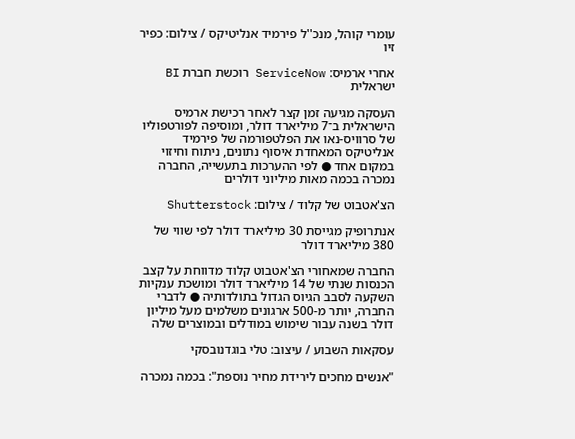עומרי קוהל, מנכ''ל פירמיד אנליטיקס / צילום: כפיר זיו

אחרי ארמיס: ServiceNow רוכשת חברת BI ישראלית

העסקה מגיעה זמן קצר לאחר רכישת ארמיס הישראלית ב־7 מיליארד דולר, ומוסיפה לפורטפוליו של סרוויס-נאו את הפלטפורמה של פירמיד אנליטיקס המאחדת איסוף נתונים, ניתוח וחיזוי במקום אחד ● לפי ההערכות בתעשייה, החברה נמכרה בכמה מאות מיליוני דולרים

הצ'אטבוט של קלוד / צילום: Shutterstock

אנתרופיק מגייסת 30 מיליארד דולר לפי שווי של 380 מיליארד דולר

החברה שמאחורי הצ'אטבוט קלוד מדווחת על קצב הכנסות שנתי של 14 מיליארד דולר ומושכת ענקיות השקעה לסבב הגיוס הגדול בתולדותיה ● לדברי החברה, יותר מ-500 ארגונים משלמים מעל מיליון דולר בשנה עבור שימוש במודלים ובמוצרים שלה

עסקאות השבוע / עיצוב: טלי בוגדנובסקי

"אנשים מחכים לירידת מחיר נוספת": בכמה נמכרה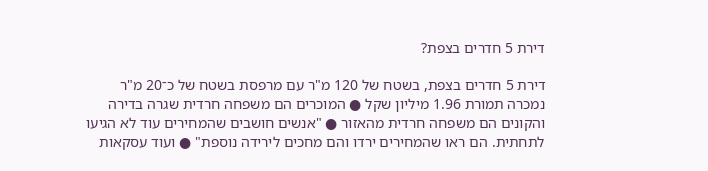דירת 5 חדרים בצפת?

דירת 5 חדרים בצפת, בשטח של 120 מ"ר עם מרפסת בשטח של כ־20 מ"ר נמכרה תמורת 1.96 מיליון שקל ● המוכרים הם משפחה חרדית שגרה בדירה והקונים הם משפחה חרדית מהאזור ● "אנשים חושבים שהמחירים עוד לא הגיעו לתחתית. הם ראו שהמחירים ירדו והם מחכים לירידה נוספת" ● ועוד עסקאות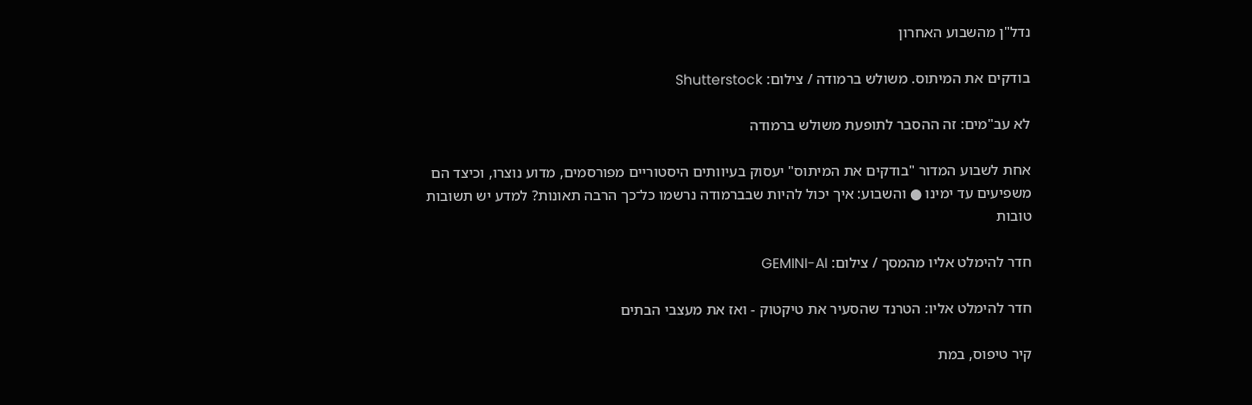נדל"ן מהשבוע האחרון

בודקים את המיתוס. משולש ברמודה / צילום: Shutterstock

לא עב"מים: זה ההסבר לתופעת משולש ברמודה

אחת לשבוע המדור "בודקים את המיתוס" יעסוק בעיוותים היסטוריים מפורסמים, מדוע נוצרו, וכיצד הם משפיעים עד ימינו ● והשבוע: איך יכול להיות שבברמודה נרשמו כל־כך הרבה תאונות? למדע יש תשובות טובות

חדר להימלט אליו מהמסך / צילום: GEMINI-AI

חדר להימלט אליו: הטרנד שהסעיר את טיקטוק - ואז את מעצבי הבתים

קיר טיפוס, במת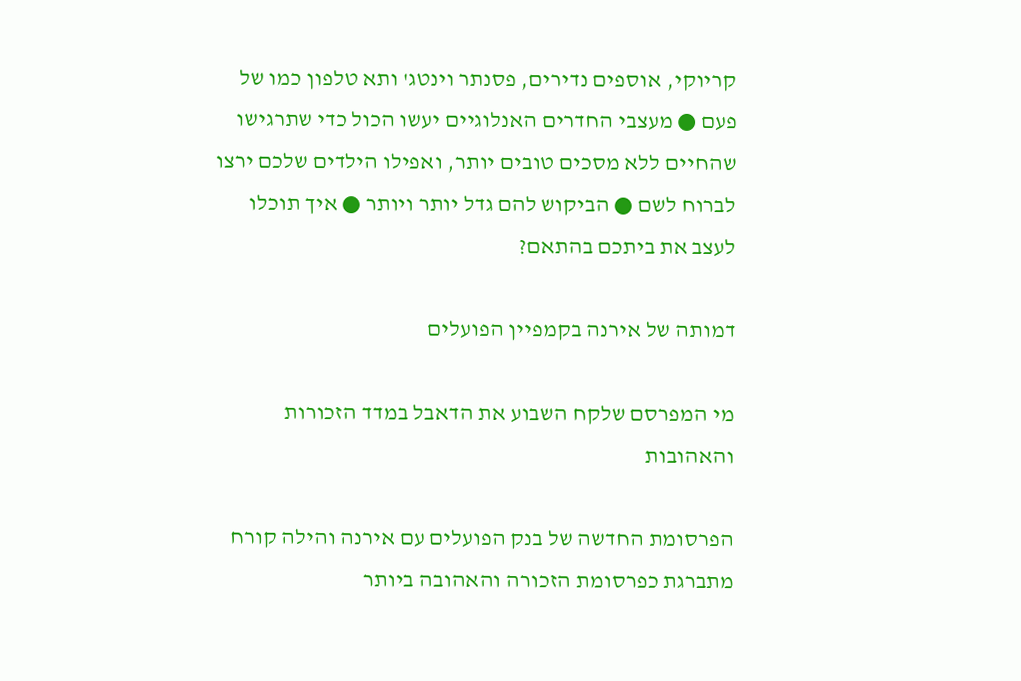קריוקי, אוספים נדירים, פסנתר וינטג' ותא טלפון כמו של פעם ● מעצבי החדרים האנלוגיים יעשו הכול כדי שתרגישו שהחיים ללא מסכים טובים יותר, ואפילו הילדים שלכם ירצו לברוח לשם ● הביקוש להם גדל יותר ויותר ● איך תוכלו לעצב את ביתכם בהתאם?

דמותה של אירנה בקמפיין הפועלים

מי המפרסם שלקח השבוע את הדאבל במדד הזכורות והאהובות

הפרסומת החדשה של בנק הפועלים עם אירנה והילה קורח מתברגת כפרסומת הזכורה והאהובה ביותר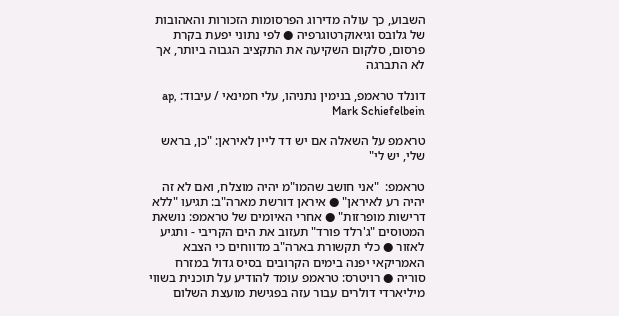השבוע, כך עולה מדירוג הפרסומות הזכורות והאהובות של גלובס וגיאוקרטוגרפיה ● לפי נתוני יפעת בקרת פרסום, סלקום השקיעה את התקציב הגבוה ביותר, אך לא התברגה

דונלד טראמפ, בנימין נתניהו, עלי חמינאי / עיבוד: ap, Mark Schiefelbein

טראמפ על השאלה אם יש דד ליין לאיראן: "כן, בראש שלי, יש לי"

טראמפ:  "אני חושב שהמו"מ יהיה מוצלח, ואם לא זה יהיה רע לאיראן" ● איראן דורשת מארה"ב: תגיעו "ללא דרישות מופרזות" ● אחרי האיומים של טראמפ: נושאת המטוסים "ג'רלד פורד" תעזוב את הים הקריבי - ותגיע לאזור ● כלי תקשורת בארה"ב מדווחים כי הצבא האמריקאי יפנה בימים הקרובים בסיס גדול במזרח סוריה ● רויטרס: טראמפ עומד להודיע על תוכנית בשווי מיליארדי דולרים עבור עזה בפגישת מועצת השלום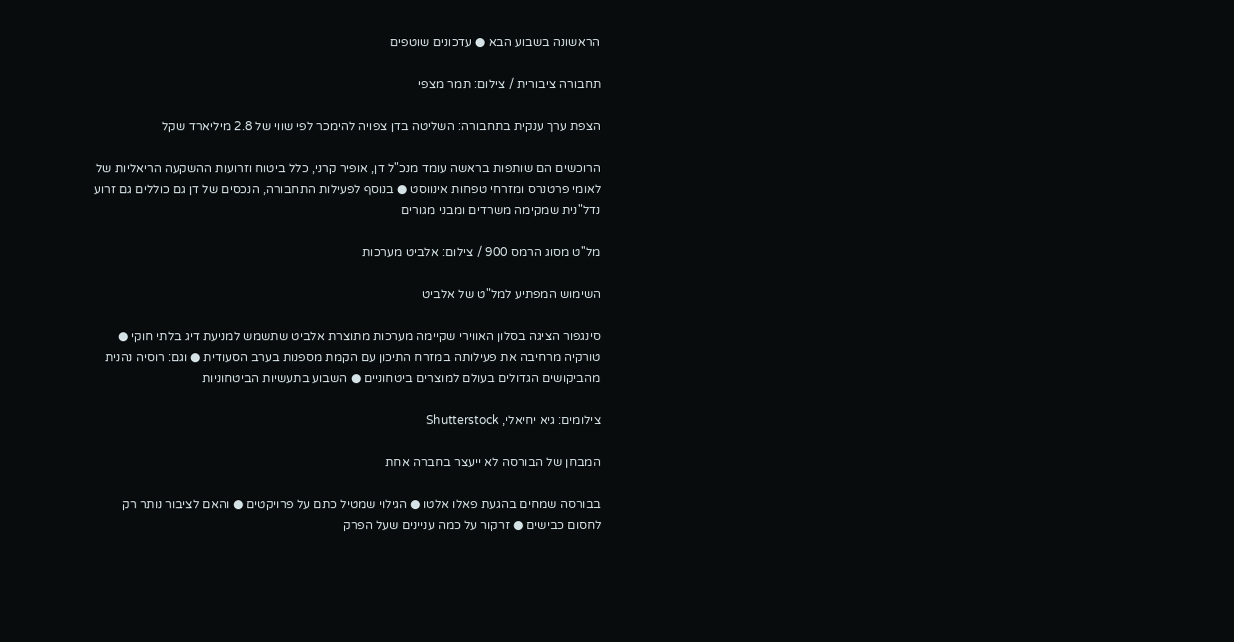הראשונה בשבוע הבא ● עדכונים שוטפים

תחבורה ציבורית / צילום: תמר מצפי

הצפת ערך ענקית בתחבורה: השליטה בדן צפויה להימכר לפי שווי של 2.8 מיליארד שקל

הרוכשים הם שותפות בראשה עומד מנכ"ל דן, אופיר קרני, כלל ביטוח וזרועות ההשקעה הריאליות של לאומי פרטנרס ומזרחי טפחות אינווסט ● בנוסף לפעילות התחבורה, הנכסים של דן גם כוללים גם זרוע נדל"נית שמקימה משרדים ומבני מגורים

מל''ט מסוג הרמס 900 / צילום: אלביט מערכות

השימוש המפתיע למל"ט של אלביט

סינגפור הציגה בסלון האווירי שקיימה מערכות מתוצרת אלביט שתשמש למניעת דיג בלתי חוקי ● טורקיה מרחיבה את פעילותה במזרח התיכון עם הקמת מספנות בערב הסעודית ● וגם: רוסיה נהנית מהביקושים הגדולים בעולם למוצרים ביטחוניים ● השבוע בתעשיות הביטחוניות

צילומים: גיא יחיאלי, Shutterstock

המבחן של הבורסה לא ייעצר בחברה אחת

בבורסה שמחים בהגעת פאלו אלטו ● הגילוי שמטיל כתם על פרויקטים ● והאם לציבור נותר רק לחסום כבישים ● זרקור על כמה עניינים שעל הפרק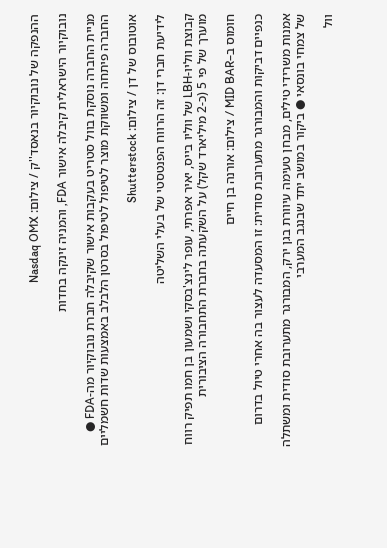ההנפקה של נובוקיור בנאסד''ק / צילום: Nasdaq OMX

נובוקיור הישראלית קיבלה אישור FDA, והמניה זינקה בחדות

מניית החברה נוסקת בוול סטריט בעקבות אישור שקיבלה חברת נובוקיור מה-FDA ● החברה פיתחה ומשווקת מוצר לטיפול לטיפול בסרטן הלבלב באמצעות שדות חשמליים

אוטובוס של דן / צילום: Shutterstock

לידיעת חברי דן: זה הרווח הפנטסטי של בעלי השליטה

קבוצת ווליו-LBH של ווליו בייס, יאיר אפרתי, עופר לינצ'בסקי ושמעון בן חמו תפיק רווח מוערך של פי 5 (כ-2 מיליארד שקל) על השקעתה בחברת התחבורה הציבורית

חומוס ב–MID BAR / צילום: אורנה בן חיים

כנפיים דביקות והמבורגר מתערובת סודית: זו המסעדה לעצור בה אחרי טיול בדרום

אמנות משרידי טילים, מבחן טעימה עיוורת בגן ירק, המבורגר מתערובת סודית ומשתלה של צמחי בונסאי ● ביקור במושב יתד שבנגב המערבי

וול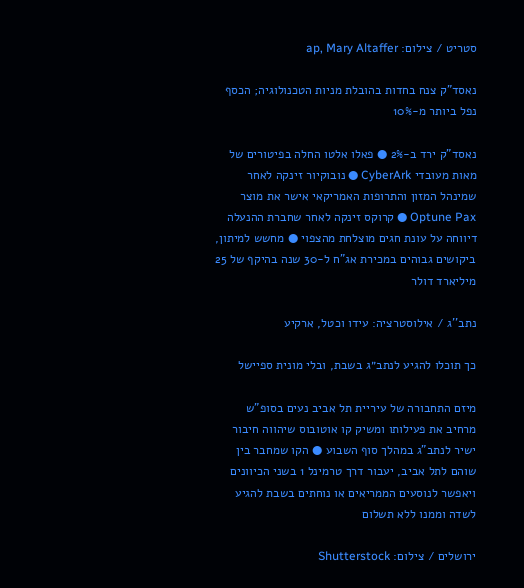סטריט / צילום: ap, Mary Altaffer

נאסד"ק צנח בחדות בהובלת מניות הטכנולוגיה; הכסף נפל ביותר מ-10%

נאסד"ק ירד ב-2% ● פאלו אלטו החלה בפיטורים של מאות מעובדי CyberArk ● נובוקיור זינקה לאחר שמינהל המזון והתרופות האמריקאי אישר את מוצר Optune Pax ● קרוקס זינקה לאחר שחברת ההנעלה דיווחה על עונת חגים מוצלחת מהצפוי ● מחשש למיתון, ביקושים גבוהים במכירת אג"ח ל-30 שנה בהיקף של 25 מיליארד דולר

נתב''ג / אילוסטרציה: עידו וכטל, ארקיע

כך תוכלו להגיע לנתב״ג בשבת, ובלי מונית ספיישל

מיזם התחבורה של עיריית תל אביב נעים בסופ"ש מרחיב את פעילותו ומשיק קו אוטובוס שיהווה חיבור ישיר לנתב”ג במהלך סוף השבוע ● הקו שמחבר בין שוהם לתל אביב, יעבור דרך טרמינל 1 בשני הכיוונים ויאפשר לנוסעים הממריאים או נוחתים בשבת להגיע לשדה וממנו ללא תשלום

ירושלים / צילום: Shutterstock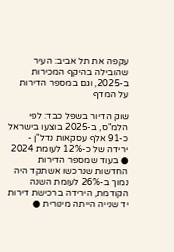עקפה את תל אביב: העיר שהובילה בהיקף המכירות ב-2025, וגם במספר הדירות על המדף

שוק הדיור בשפל כבד: לפי הלמ"ס, ב-2025 בוצעו בישראל כ-91 אלף עסקאות נדל"ן - ירידה של כ-12% לעומת 2024 ● בעוד שמספר הדירות החדשות שנרכשו אשתקד היה נמוך ב-26% לעומת השנה הקודמת, הירידה ברכישת דירות יד שנייה הייתה מינורית ●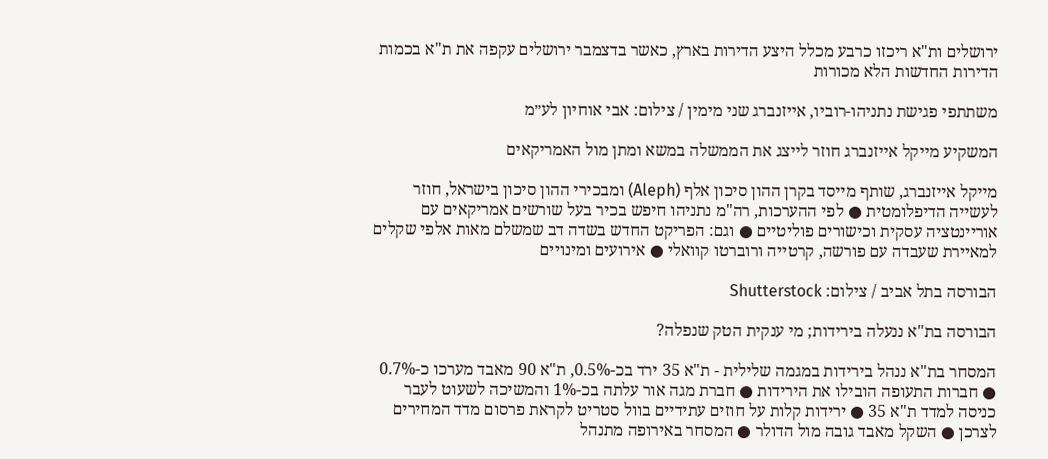ירושלים ות"א ריכזו כרבע מכלל היצע הדירות בארץ, כאשר בדצמבר ירושלים עקפה את ת"א בכמות הדירות החדשות הלא מכורות

משתתפי פגישת נתניהו-רוביו, אייזנברג שני מימין / צילום: אבי אוחיון לע״מ

המשקיע מייקל אייזנברג חוזר לייצג את הממשלה במשא ומתן מול האמריקאים

מייקל אייזנברג, שותף מייסד בקרן ההון סיכון אלף (Aleph) ומבכירי ההון סיכון בישראל, חוזר לעשייה הדיפלומטית ● לפי ההערכות, רה"מ נתניהו חיפש בכיר בעל שורשים אמריקאים עם אוריינטציה עסקית וכישורים פוליטיים ● וגם: הפריקט החדש בשדה דב שמשלם מאות אלפי שקלים למאיירת שעבדה עם פורשה, קרטייה ורוברטו קוואלי ● אירועים ומינויים

הבורסה בתל אביב / צילום: Shutterstock

הבורסה בת"א ננעלה בירידות; מי ענקית הטק שנפלה?

המסחר בת"א ננהל בירידות במגמה שלילית - ת"א 35 ירד בכ-0.5%, ת"א 90 מאבד מערכו כ-0.7% ● חברות התעופה הובילו את הירידות ● חברת מגה אור עלתה בכ-1% והמשיכה לשעוט לעבר כניסה למדד ת"א 35 ● ירידות קלות על חוזים עתידיים בוול סטריט לקראת פרסום מדד המחירים לצרכן ● השקל מאבד גובה מול הדולר ● המסחר באירופה מתנהל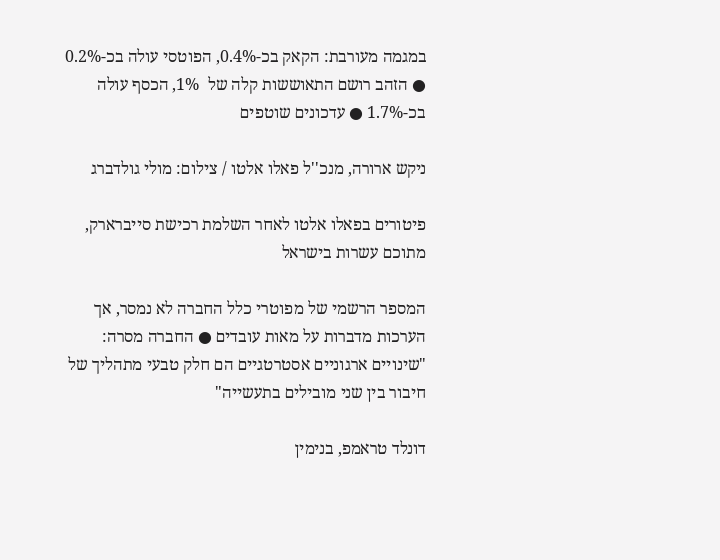במגמה מעורבת: הקאק בכ-0.4%, הפוטסי עולה בכ-0.2% ● הזהב רושם התאוששות קלה של  1%, הכסף עולה בכ-1.7% ● עדכונים שוטפים

ניקש ארורה, מנכ''ל פאלו אלטו / צילום: מולי גולדברג

פיטורים בפאלו אלטו לאחר השלמת רכישת סייברארק, מתוכם עשרות בישראל

המספר הרשמי של מפוטרי כלל החברה לא נמסר, אך הערכות מדברות על מאות עובדים ● החברה מסרה: "שינויים ארגוניים אסטרטגיים הם חלק טבעי מתהליך של חיבור בין שני מובילים בתעשייה"

דונלד טראמפ, בנימין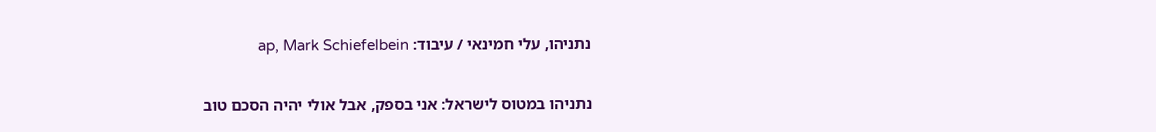נתניהו, עלי חמינאי / עיבוד: ap, Mark Schiefelbein

נתניהו במטוס לישראל: אני בספק, אבל אולי יהיה הסכם טוב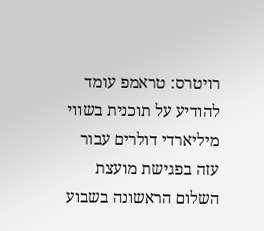רויטרס: טראמפ עומד להודיע על תוכנית בשווי מיליארדי דולרים עבור עזה בפגישת מועצת השלום הראשונה בשבוע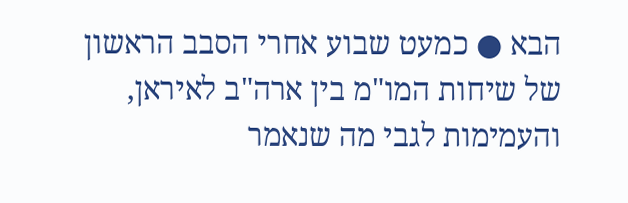הבא ● כמעט שבוע אחרי הסבב הראשון של שיחות המו"מ בין ארה"ב לאיראן, והעמימות לגבי מה שנאמר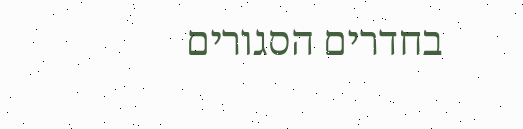בחדרים הסגורים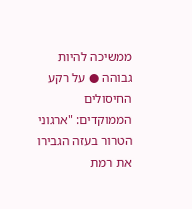ממשיכה להיות גבוהה ● על רקע החיסולים הממוקדים: "ארגוני הטרור בעזה הגבירו את רמת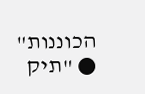הכוננות" ● "תיק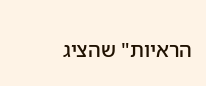הראיות" שהציג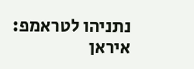נתניהו לטראמפ: איראן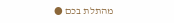מהתלת בכם ●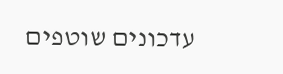עדכונים שוטפים